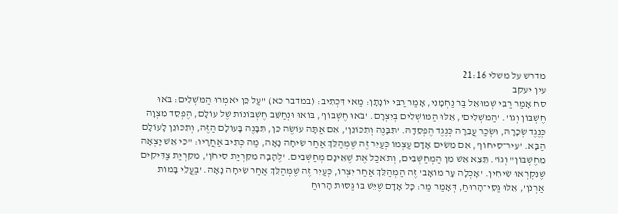מדרש על משלי 21:16
עין יעקב
סח אָמַר רַבִּי שְׁמוּאֵל בַּר נַחְמָנִי, אָמַר רַבִּי יוֹנָתָן: מַאי דִּכְתִיב: (במדבר כא) "עַל כֵּן יֹאמְרוּ הַמֹּשְׁלִים: בֹּאוּ חֶשְׁבּוֹן וְגוֹ'. 'הַמֹּשְׁלִים', אֵלּוּ הַמּוֹשְׁלִים בְּיִצְרָם. 'בֹּאוּ חֶשְׁבּוֹן', בּוֹאוּ וּנְחַשֵּׁב חֶשְׁבּוֹנוֹת שֶׁל עוֹלָם, הֶפְסֵד מִצְוָה כְּנֶגֶד שְׂכָרָהּ, וּשְׂכַר עֲבֵרָה כְּנֶגֶד הֶפְסֵדָהּ. 'תִּבָּנֶה וְתִכּוֹנֵן', אִם אַתָּה עוֹשֶׂה כֵּן, תִּבָּנֶה בָּעוֹלָם הַזֶּה, וְתִכּוֹנֵן לָעוֹלָם הַבָּא. 'עִיר־סִיחוֹן', אִם מֵשִׂים אָדָם עַצְמוֹ כְּעַיִר זֶה שֶׁמְּהַלֵּךְ אַחַר שִׂיחָה נָאָה, מַה כְּתִיב אַחֲרָיו: "כִּי אֵשׁ יָצְאָה מֵחֶשְׁבּוֹן" וְגוֹ'. תֵּצֵא אֵשׁ מִן הַמְחַשְּׁבִים, וְתֹאכַל אֶת שֶׁאֵינָם מְחַשְּׁבִים. 'לֶהָבָה מִקִּרְיַת סִיחֹן', מִקִּרְיַת צַדִּיקִים שֶׁנִּקְרְאוּ שִׂיחִין. 'אָכְלָה עָר מוֹאָב' זֶה הַמְהַלֵּךְ אַחַר יִצְרוֹ, כְּעַיִר זֶה שֶׁמְּהַלֵּךְ אַחַר שִׂיחָה נָאָה. 'בַּעֲלֵי בָּמוֹת אַרְנֹן', אֵלּוּ גַּסֵּי־הָרוּחַ, דְּאָמַר מַר: כָּל אָדָם שֶׁיֵּשׁ בּוֹ גַּסּוּת הָרוּחַ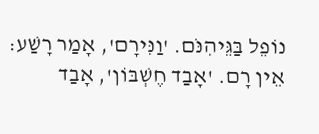נוֹפֵל בַּגֵּיהִנֹּם. 'וַנִּירָם', אָמַר רָשַׁע: אֵין רָם. 'אָבַד חֶשְׁבּוֹן', אָבַד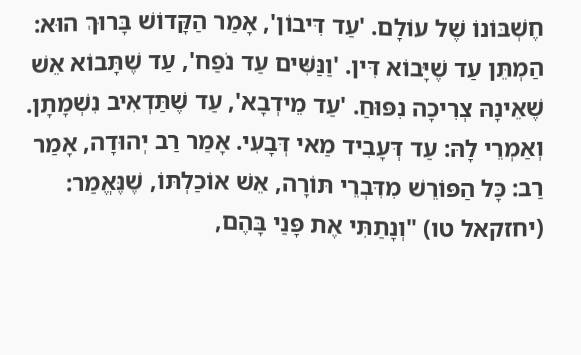חֶשְׁבּוֹנוֹ שֶׁל עוֹלָם. 'עַד דִּיבוֹן', אָמַר הַקָּדוֹשׁ בָּרוּךְ הוּא: הַמְתֵּן עַד שֶׁיָּבוֹא דִּין. 'וַנַּשִּׁים עַד נֹפַח', עַד שֶׁתָּבוֹא אֵשׁ שֶׁאֵינָהּ צְרִיכָה נִפּוּחַ. 'עַד מֵידְבָא', עַד שֶׁתַּדְאִיב נִשְׁמָתָן. וְאַמְרֵי לָהּ: עַד דְּעָבִיד מַאי דְּבָעִי. אָמַר רַב יְהוּדָה, אָמַר רַב: כָּל הַפּוֹרֵשׁ מִדִּבְרֵי תּוֹרָה, אֵשׁ אוֹכַלְתּוֹ, שֶׁנֶּאֱמַר: (יחזקאל טו) "וְנָתַתִּי אֶת פָּנַי בָּהֶם,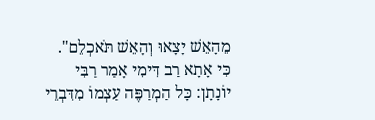מֵהָאֵשׁ יָצָאוּ וְהָאֵשׁ תֹּאכְלֵם". כִּי אָתָא רַב דִּימִי אָמַר רַבִּי יוֹנָתָן: כָּל הַמְרַפֶּה עַצְמוֹ מִדִּבְרֵי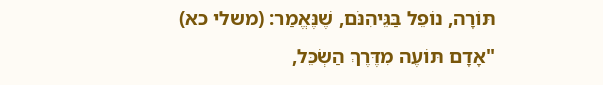תּוֹרָה, נוֹפֵל בַּגֵּיהִנֹּם, שֶׁנֶּאֱמַר: (משלי כא) "אָדָם תּוֹעֶה מִדֶּרֶךְ הַשְׂכֵּל,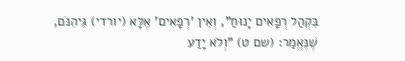בִּקְהַל רְפָאִים יָנוּחַ", וְאֵין 'רְפָאִים' אֶלָּא (יורדי) גֵּיהִנֹּם, שֶׁנֶּאֱמַר: (שם ט) "וְלֹא יָדַע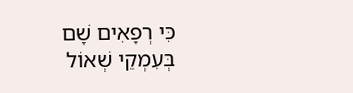כִּי רְפָאִים שָׁם בְּעִמְקֵי שְׁאוֹל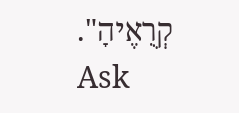קְרֻאֶיהָ".
Ask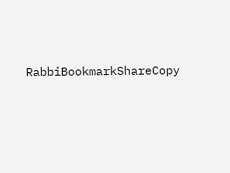RabbiBookmarkShareCopy